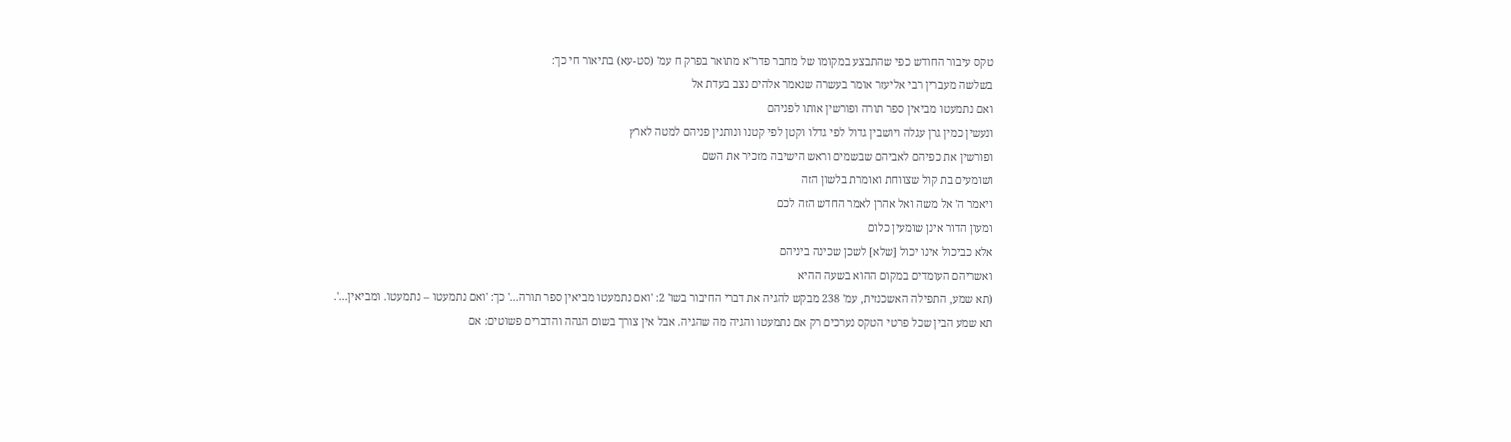טקס עיבור החודש כפי שהתבצע במקומו של מחבר פדר"א מתואר בפרק ח עמ' (סט-עא) בתיאור חי כך:
בשלשה מעברין רבי אליעזר אומר בעשרה שנאמר אלהים נצב בעדת אל
ואם נתמעטו מביאין ספר תורה ופורשין אותו לפניהם
ונעשין כמין גרן עגלה ויושבין גדול לפי גדלו וקטן לפי קטנו ונותנין פניהם למטה לארץ
ופורשין את כפיהם לאביהם שבשמים וראש הישיבה מזכיר את השם
ושומעים בת קול שצווחת ואומרת בלשון הזה
ויאמר ה' אל משה ואל אהרן לאמר החדש הזה לכם
ומעון הדור אינן שומעין כלום
אלא כביכול אינו יכול [שלא] לשכן שכינה ביניהם
ואשריהם העומדים במקום ההוא בשעה ההיא
(תא שמע, התפילה האשכנזית, עמ' 238 מבקש להגיה את דברי החיבור בשו' 2: 'ואם נתמעטו מביאין ספר תורה...' כך: 'ואם נתמעטו – נתמעטו. ומביאין...'.
תא שמע הבין שכל פרטי הטקס נערכים רק אם נתמעטו והגיה מה שהגיה. אבל אין צורך בשום הגהה והדברים פשוטים: אם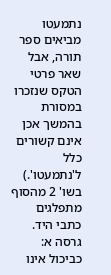נתמעטו מביאים ספר תורה, אבל שאר פרטי הטקס שנזכרו במסורת בהמשך אכן אינם קשורים כלל ל'נתמעטו'.)
בשו' 2 מהסוף מתפלגים כתבי היד.
גרסה א: כביכול אינו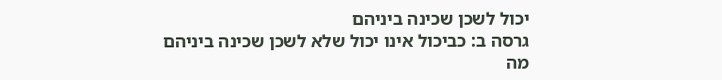יכול לשכן שכינה ביניהם
גרסה ב: כביכול אינו יכול שלא לשכן שכינה ביניהם
מה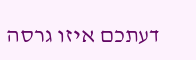דעתכם איזו גרסה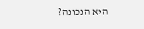היא הנכונה?